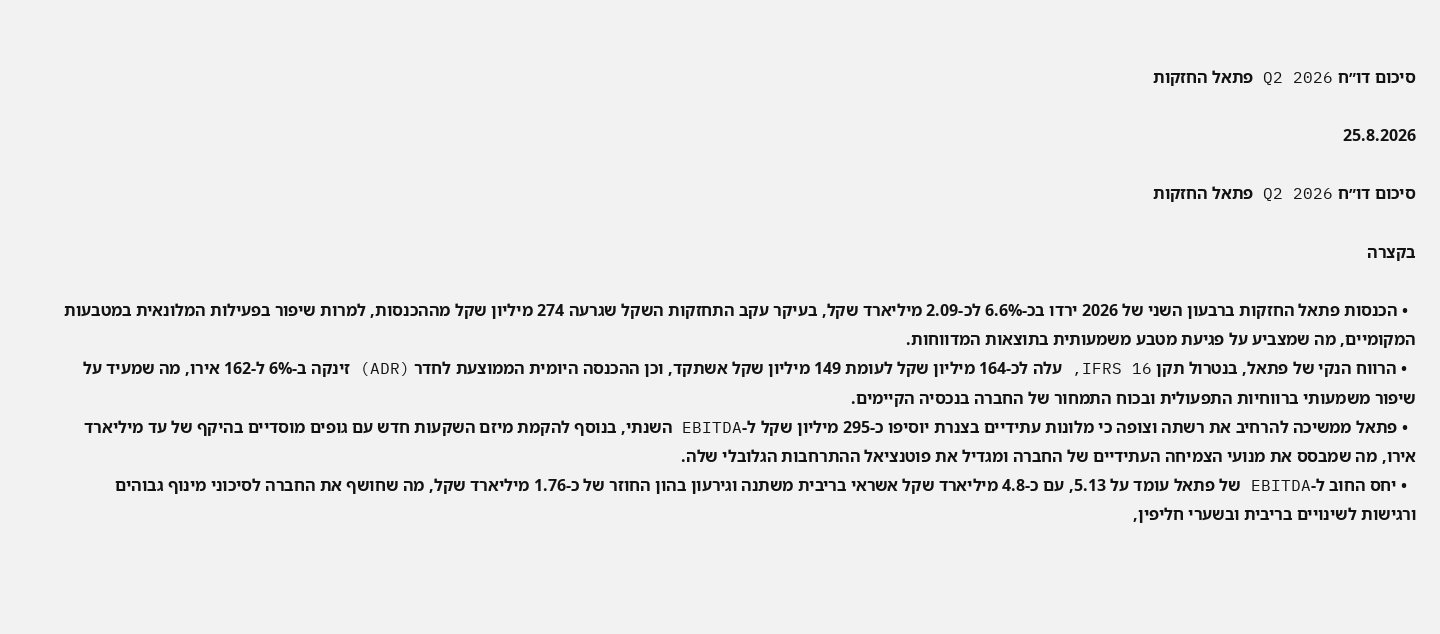סיכום דו״ח Q2 2026 פתאל החזקות

25.8.2026

סיכום דו״ח Q2 2026 פתאל החזקות

בקצרה

  • הכנסות פתאל החזקות ברבעון השני של 2026 ירדו בכ-6.6% לכ-2.09 מיליארד שקל, בעיקר עקב התחזקות השקל שגרעה 274 מיליון שקל מההכנסות, למרות שיפור בפעילות המלונאית במטבעות המקומיים, מה שמצביע על פגיעת מטבע משמעותית בתוצאות המדווחות.
  • הרווח הנקי של פתאל, בנטרול תקן IFRS 16, עלה לכ-164 מיליון שקל לעומת 149 מיליון שקל אשתקד, וכן ההכנסה היומית הממוצעת לחדר (ADR) זינקה ב-6% ל-162 אירו, מה שמעיד על שיפור משמעותי ברווחיות התפעולית ובכוח התמחור של החברה בנכסיה הקיימים.
  • פתאל ממשיכה להרחיב את רשתה וצופה כי מלונות עתידיים בצנרת יוסיפו כ-295 מיליון שקל ל-EBITDA השנתי, בנוסף להקמת מיזם השקעות חדש עם גופים מוסדיים בהיקף של עד מיליארד אירו, מה שמבסס את מנועי הצמיחה העתידיים של החברה ומגדיל את פוטנציאל ההתרחבות הגלובלי שלה.
  • יחס החוב ל-EBITDA של פתאל עומד על 5.13, עם כ-4.8 מיליארד שקל אשראי בריבית משתנה וגירעון בהון החוזר של כ-1.76 מיליארד שקל, מה שחושף את החברה לסיכוני מינוף גבוהים ורגישות לשינויים בריבית ובשערי חליפין,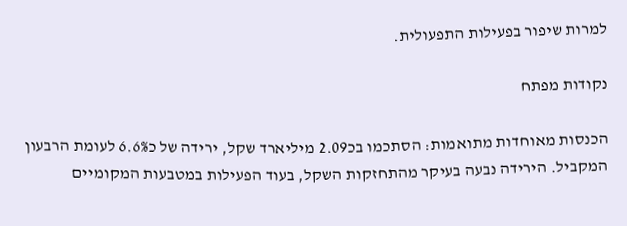למרות שיפור בפעילות התפעולית.

נקודות מפתח

הכנסות מאוחדות מתואמות: הסתכמו בכ2.09 מיליארד שקל, ירידה של כ6.6% לעומת הרבעון המקביל. הירידה נבעה בעיקר מהתחזקות השקל, בעוד הפעילות במטבעות המקומיים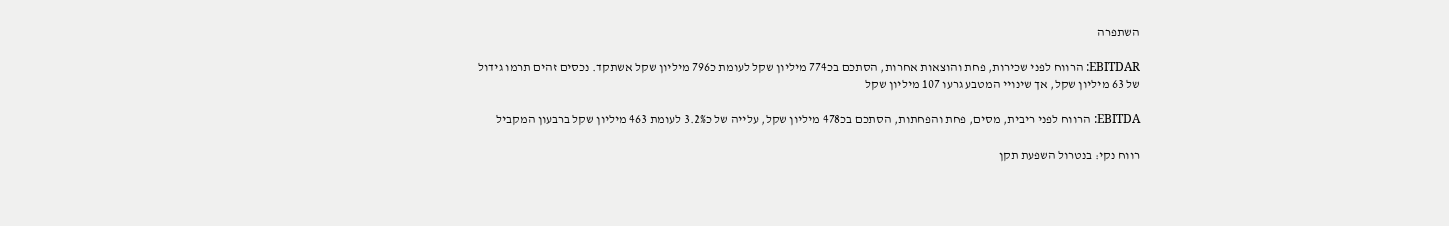השתפרה

EBITDAR: הרווח לפני שכירות, פחת והוצאות אחרות, הסתכם בכ774 מיליון שקל לעומת כ796 מיליון שקל אשתקד. נכסים זהים תרמו גידול של 63 מיליון שקל, אך שינויי המטבע גרעו 107 מיליון שקל

EBITDA: הרווח לפני ריבית, מסים, פחת והפחתות, הסתכם בכ478 מיליון שקל, עלייה של כ3.2% לעומת 463 מיליון שקל ברבעון המקביל

רווח נקי: בנטרול השפעת תקן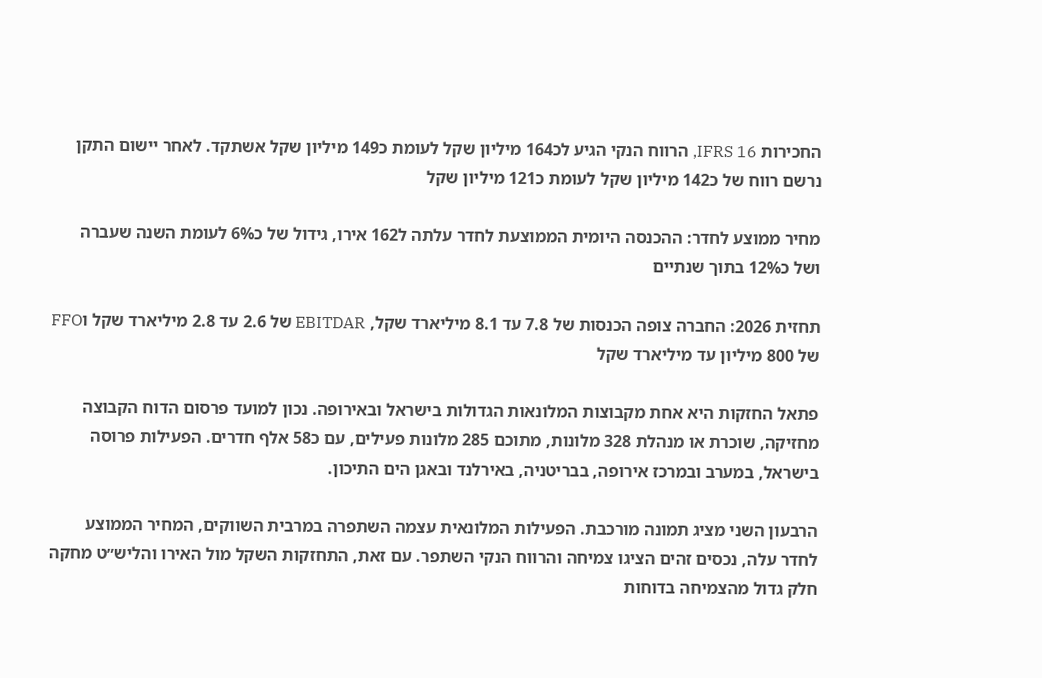החכירות IFRS 16, הרווח הנקי הגיע לכ164 מיליון שקל לעומת כ149 מיליון שקל אשתקד. לאחר יישום התקן נרשם רווח של כ142 מיליון שקל לעומת כ121 מיליון שקל

מחיר ממוצע לחדר: ההכנסה היומית הממוצעת לחדר עלתה ל162 אירו, גידול של כ6% לעומת השנה שעברה ושל כ12% בתוך שנתיים

תחזית 2026: החברה צופה הכנסות של 7.8 עד 8.1 מיליארד שקל, EBITDAR של 2.6 עד 2.8 מיליארד שקל וFFO של 800 מיליון עד מיליארד שקל

פתאל החזקות היא אחת מקבוצות המלונאות הגדולות בישראל ובאירופה. נכון למועד פרסום הדוח הקבוצה מחזיקה, שוכרת או מנהלת 328 מלונות, מתוכם 285 מלונות פעילים, עם כ58 אלף חדרים. הפעילות פרוסה בישראל, במערב ובמרכז אירופה, בבריטניה, באירלנד ובאגן הים התיכון.

הרבעון השני מציג תמונה מורכבת. הפעילות המלונאית עצמה השתפרה במרבית השווקים, המחיר הממוצע לחדר עלה, נכסים זהים הציגו צמיחה והרווח הנקי השתפר. עם זאת, התחזקות השקל מול האירו והליש״ט מחקה חלק גדול מהצמיחה בדוחות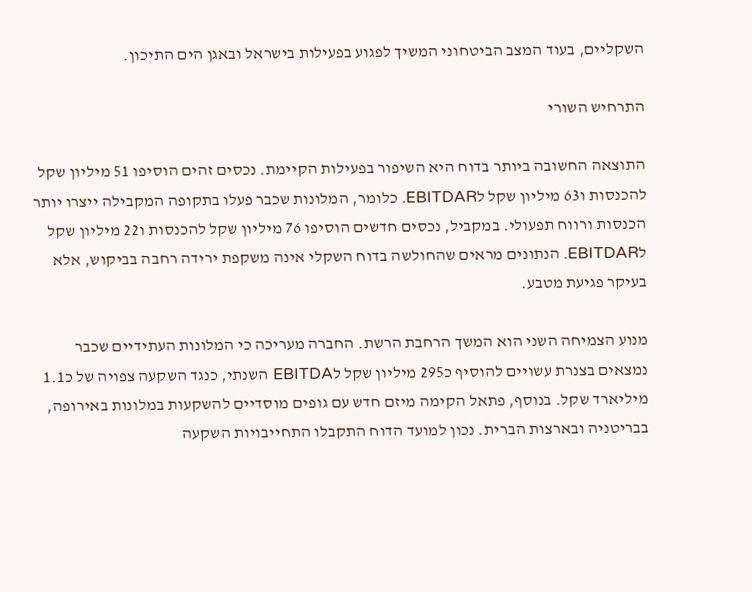השקליים, בעוד המצב הביטחוני המשיך לפגוע בפעילות בישראל ובאגן הים התיכון.

התרחיש השורי

התוצאה החשובה ביותר בדוח היא השיפור בפעילות הקיימת. נכסים זהים הוסיפו 51 מיליון שקל להכנסות ו63 מיליון שקל לEBITDAR. כלומר, המלונות שכבר פעלו בתקופה המקבילה ייצרו יותר הכנסות ורווח תפעולי. במקביל, נכסים חדשים הוסיפו 76 מיליון שקל להכנסות ו22 מיליון שקל לEBITDAR. הנתונים מראים שהחולשה בדוח השקלי אינה משקפת ירידה רחבה בביקוש, אלא בעיקר פגיעת מטבע.

מנוע הצמיחה השני הוא המשך הרחבת הרשת. החברה מעריכה כי המלונות העתידיים שכבר נמצאים בצנרת עשויים להוסיף כ295 מיליון שקל לEBITDA השנתי, כנגד השקעה צפויה של כ1.1 מיליארד שקל. בנוסף, פתאל הקימה מיזם חדש עם גופים מוסדיים להשקעות במלונות באירופה, בבריטניה ובארצות הברית. נכון למועד הדוח התקבלו התחייבויות השקעה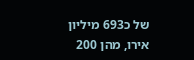של כ693 מיליון אירו, מהן 200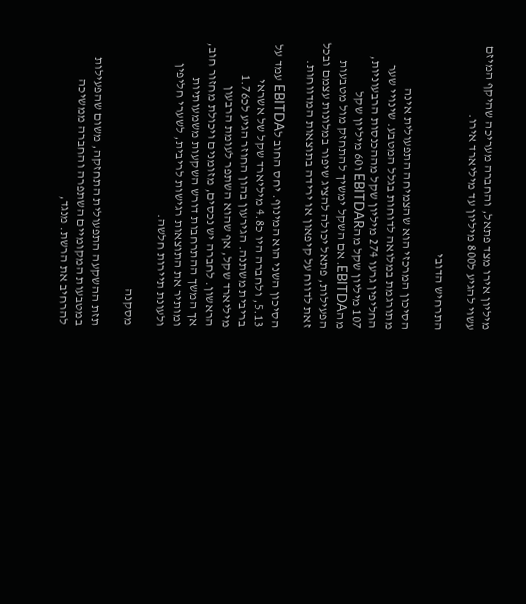מיליון אירו מצד פתאל, והחברה מעריכה שהיקף המיזם עשוי להגיע ל800 מיליון עד מיליארד אירו.

התרחיש הדובי

הסיכון המרכזי הוא שהצמיחה התפעולית אינה מתורגמת במלואה לדוחות בגלל המטבע. שינויי שער החליפין גרעו 274 מיליון שקל מההכנסות הרבעוניות, 107 מיליון שקל מהEBITDAR ו60 מיליון שקל מהEBITDA. אם השקל ימשיך להתחזק מול מטבעות הפעילות, פתאל יכולה להציג שיפור במלונות עצמם ובכל זאת לדווח על קיפאון או ירידה בתוצאות המדווחות.

הסיכון השני הוא המינוף. יחס החוב לEBITDA עמד על 5.13, ולחברה היו כ4.8 מיליארד שקל של אשראי בריבית משתנה. הגירעון בהון החוזר הגיע לכ1.76 מיליארד שקל, אף שהוא השתפר לעומת הרבעון הראשון. לחברה יש נכסים, מזומנים ויכולת מחזור חוב, אך המשך ההתרחבות דורש השקעות משמעותיות ומותיר את התוצאות רגישות לריבית, לשערי חליפין ולעונת תיירות חלשה.

מסקנה

תזת ההשקעה התפעולית התחזקה, משום שהפעילות במטבעות המקומיים השתפרה והחברה ממשיכה להרחיב את הרשת. מנגד,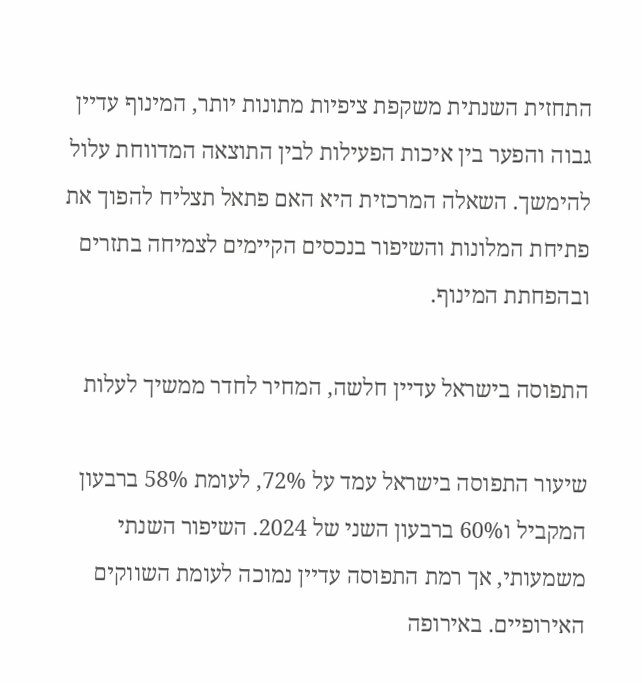התחזית השנתית משקפת ציפיות מתונות יותר, המינוף עדיין גבוה והפער בין איכות הפעילות לבין התוצאה המדווחת עלול להימשך. השאלה המרכזית היא האם פתאל תצליח להפוך את פתיחת המלונות והשיפור בנכסים הקיימים לצמיחה בתזרים ובהפחתת המינוף.

התפוסה בישראל עדיין חלשה, המחיר לחדר ממשיך לעלות

שיעור התפוסה בישראל עמד על 72%, לעומת 58% ברבעון המקביל ו60% ברבעון השני של 2024. השיפור השנתי משמעותי, אך רמת התפוסה עדיין נמוכה לעומת השווקים האירופיים. באירופה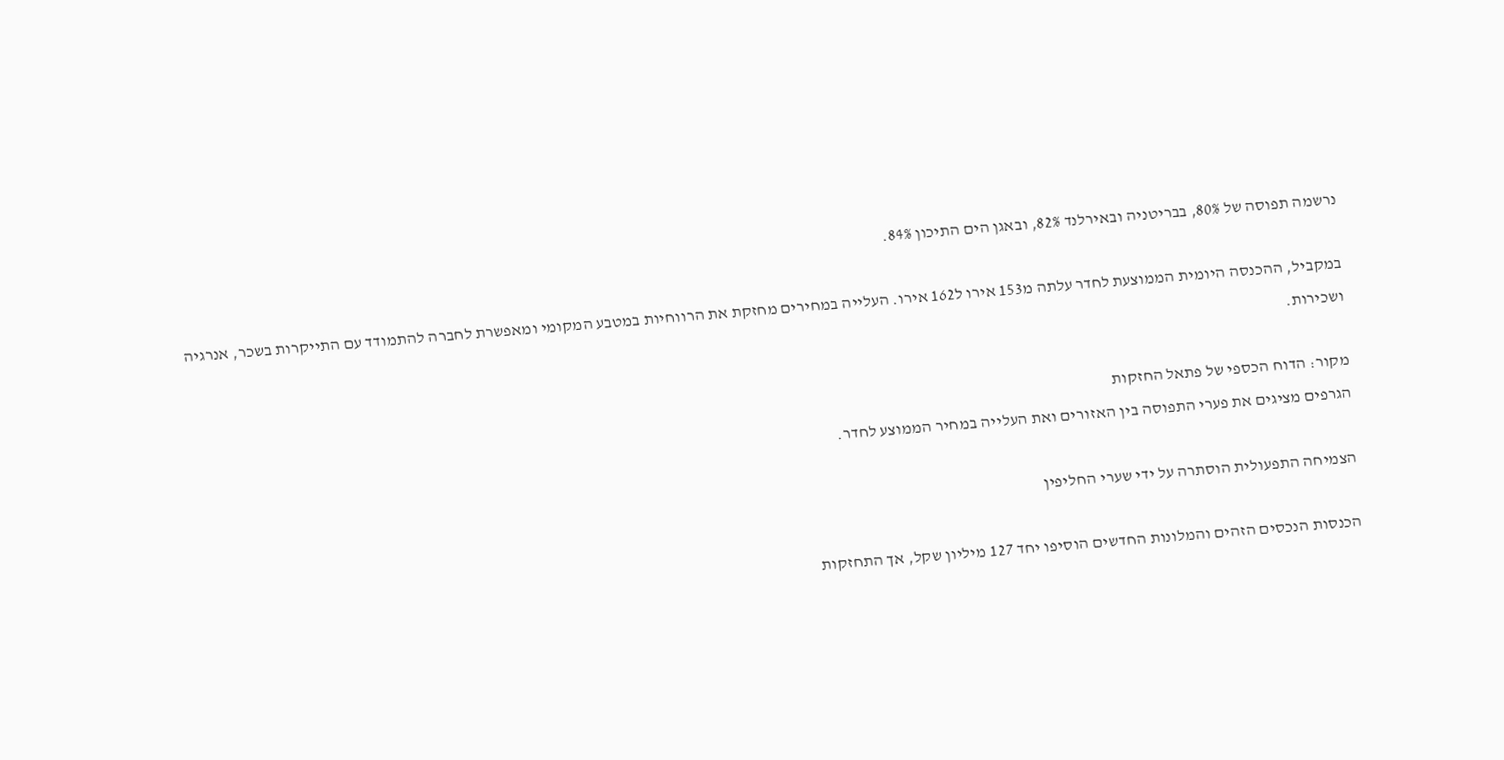נרשמה תפוסה של 80%, בבריטניה ובאירלנד 82%, ובאגן הים התיכון 84%.

במקביל, ההכנסה היומית הממוצעת לחדר עלתה מ153 אירו ל162 אירו. העלייה במחירים מחזקת את הרווחיות במטבע המקומי ומאפשרת לחברה להתמודד עם התייקרות בשכר, אנרגיה ושכירות.

מקור: הדוח הכספי של פתאל החזקות
הגרפים מציגים את פערי התפוסה בין האזורים ואת העלייה במחיר הממוצע לחדר.

הצמיחה התפעולית הוסתרה על ידי שערי החליפין

הכנסות הנכסים הזהים והמלונות החדשים הוסיפו יחד 127 מיליון שקל, אך התחזקות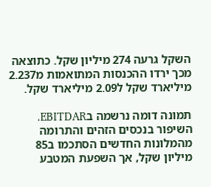השקל גרעה 274 מיליון שקל. כתוצאה מכך ירדו ההכנסות המתואמות מ2.237 מיליארד שקל ל2.09 מיליארד שקל.

תמונה דומה נרשמה בEBITDAR. השיפור בנכסים הזהים והתרומה מהמלונות החדשים הסתכמו ב85 מיליון שקל, אך השפעת המטבע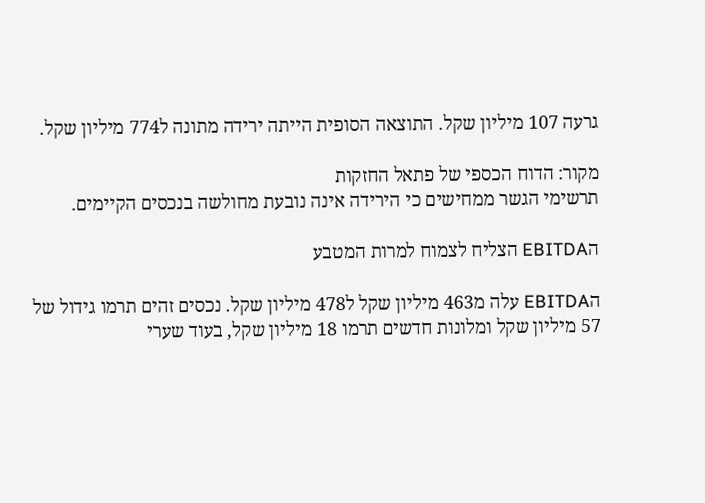גרעה 107 מיליון שקל. התוצאה הסופית הייתה ירידה מתונה ל774 מיליון שקל.

מקור: הדוח הכספי של פתאל החזקות
תרשימי הגשר ממחישים כי הירידה אינה נובעת מחולשה בנכסים הקיימים.

הEBITDA הצליח לצמוח למרות המטבע

הEBITDA עלה מ463 מיליון שקל ל478 מיליון שקל. נכסים זהים תרמו גידול של 57 מיליון שקל ומלונות חדשים תרמו 18 מיליון שקל, בעוד שערי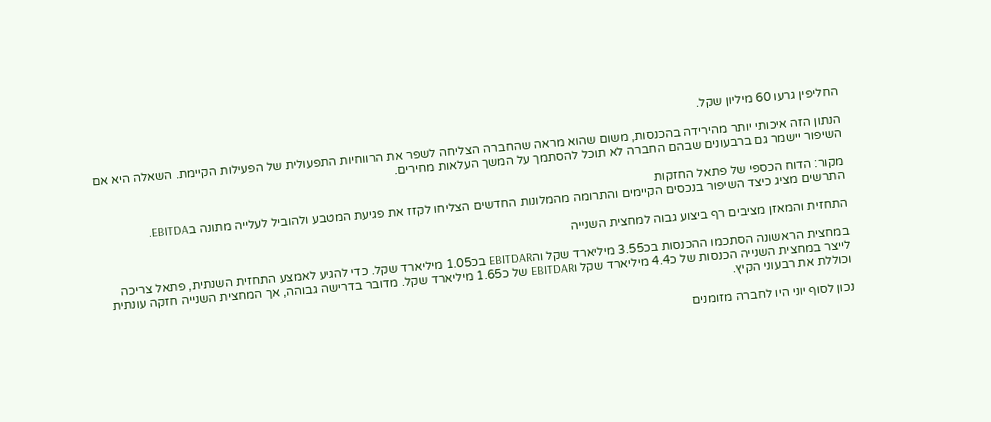החליפין גרעו 60 מיליון שקל.

הנתון הזה איכותי יותר מהירידה בהכנסות, משום שהוא מראה שהחברה הצליחה לשפר את הרווחיות התפעולית של הפעילות הקיימת. השאלה היא אם השיפור יישמר גם ברבעונים שבהם החברה לא תוכל להסתמך על המשך העלאות מחירים.

מקור: הדוח הכספי של פתאל החזקות
התרשים מציג כיצד השיפור בנכסים הקיימים והתרומה מהמלונות החדשים הצליחו לקזז את פגיעת המטבע ולהוביל לעלייה מתונה בEBITDA.

התחזית והמאזן מציבים רף ביצוע גבוה למחצית השנייה

במחצית הראשונה הסתכמו ההכנסות בכ3.55 מיליארד שקל והEBITDAR בכ1.05 מיליארד שקל. כדי להגיע לאמצע התחזית השנתית, פתאל צריכה לייצר במחצית השנייה הכנסות של כ4.4 מיליארד שקל וEBITDAR של כ1.65 מיליארד שקל. מדובר בדרישה גבוהה, אך המחצית השנייה חזקה עונתית וכוללת את רבעוני הקיץ.

נכון לסוף יוני היו לחברה מזומנים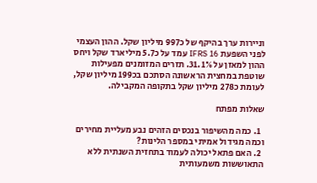וניירות ערך בהיקף של כ997 מיליון שקל. ההון העצמי לפני השפעת IFRS 16 עמד על כ5.7 מיליארד שקל ויחס ההון למאזן על 31.1%. תזרים המזומנים מפעילות שוטפת במחצית הראשונה הסתכם בכ199 מיליון שקל, לעומת כ278 מיליון שקל בתקופה המקבילה.

שאלות מפתח

  1. כמה מהשיפור בנכסים הזהים נבע מעליית מחירים וכמה מגידול אמיתי במספר הלינות?
  2. האם פתאל יכולה לעמוד בתחזית השנתית ללא התאוששות משמעותית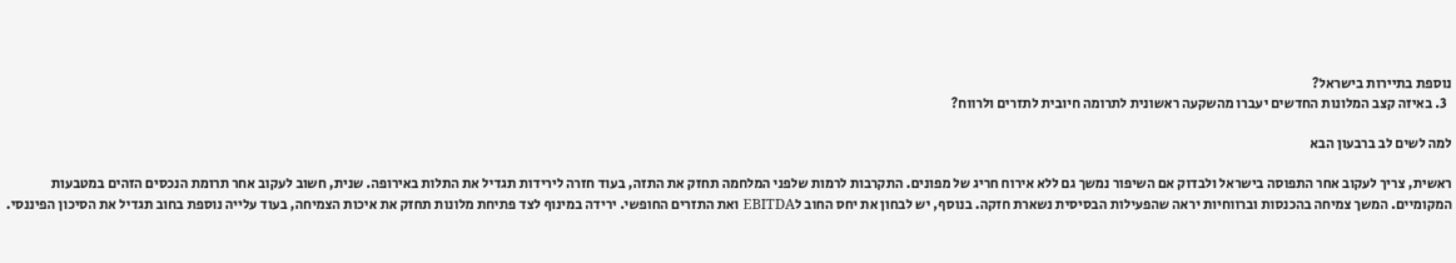נוספת בתיירות בישראל?
  3. באיזה קצב המלונות החדשים יעברו מהשקעה ראשונית לתרומה חיובית לתזרים ולרווח?

למה לשים לב ברבעון הבא

ראשית, צריך לעקוב אחר התפוסה בישראל ולבדוק אם השיפור נמשך גם ללא אירוח חריג של מפונים. התקרבות לרמות שלפני המלחמה תחזק את התזה, בעוד חזרה לירידות תגדיל את התלות באירופה. שנית, חשוב לעקוב אחר תרומת הנכסים הזהים במטבעות המקומיים. המשך צמיחה בהכנסות וברווחיות יראה שהפעילות הבסיסית נשארת חזקה. בנוסף, יש לבחון את יחס החוב לEBITDA ואת התזרים החופשי. ירידה במינוף לצד פתיחת מלונות תחזק את איכות הצמיחה, בעוד עלייה נוספת בחוב תגדיל את הסיכון הפיננסי.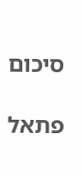סיכום

פתאל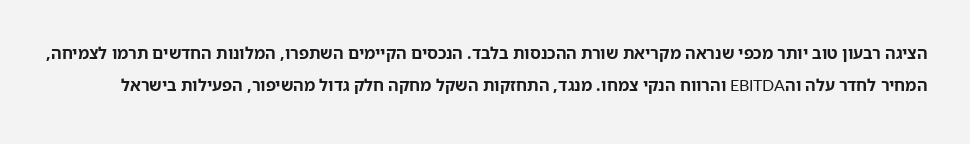הציגה רבעון טוב יותר מכפי שנראה מקריאת שורת ההכנסות בלבד. הנכסים הקיימים השתפרו, המלונות החדשים תרמו לצמיחה, המחיר לחדר עלה והEBITDA והרווח הנקי צמחו. מנגד, התחזקות השקל מחקה חלק גדול מהשיפור, הפעילות בישראל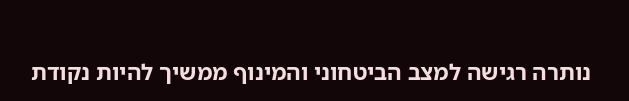נותרה רגישה למצב הביטחוני והמינוף ממשיך להיות נקודת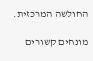החולשה המרכזית.

מונחים קשורים